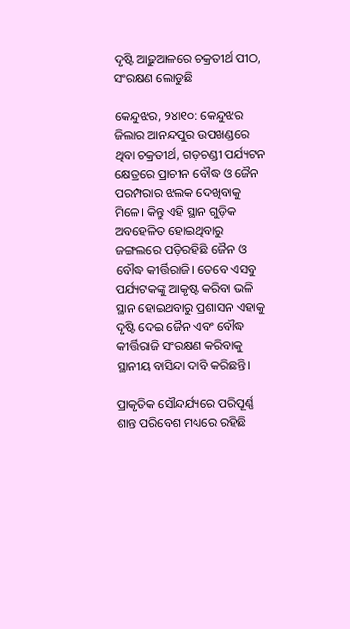ଦୃଷ୍ଟି ଆଢ଼ୁଆଳରେ ଚକ୍ରତୀର୍ଥ ପୀଠ, ସଂରକ୍ଷଣ ଲୋଡୁଛି

କେନ୍ଦୁଝର, ୨୪ା୧୦: କେନ୍ଦୁଝର ଜିଲାର ଆନନ୍ଦପୁର ଉପଖଣ୍ଡରେ ଥିବା ଚକ୍ରତୀର୍ଥ, ଗଡ଼ଚଣ୍ଡୀ ପର୍ଯ୍ୟଟନ କ୍ଷେତ୍ରରେ ପ୍ରାଚୀନ ବୌଦ୍ଧ ଓ ଜୈନ ପରମ୍ପରାର ଝଲକ ଦେଖିବାକୁ ମିଳେ। କିନ୍ତୁ ଏହି ସ୍ଥାନ ଗୁଡ଼ିକ ଅବହେଳିତ ହୋଇଥିବାରୁ ଜଙ୍ଗଲରେ ପଡ଼ିରହିଛି ଜୈନ ଓ ବୌଦ୍ଧ କୀର୍ତ୍ତିରାଜି। ତେବେ ଏସବୁ ପର୍ଯ୍ୟଟକଙ୍କୁ ଆକୃଷ୍ଟ କରିବା ଭଳି ସ୍ଥାନ ହୋଇଥବାରୁ ପ୍ରଶାସନ ଏହାକୁ ଦୃଷ୍ଟି ଦେଇ ଜୈନ ଏବଂ ବୌଦ୍ଧ କୀର୍ତ୍ତିରାଜି ସଂରକ୍ଷଣ କରିବାକୁ ସ୍ଥାନୀୟ ବାସିନ୍ଦା ଦାବି କରିଛନ୍ତି।

ପ୍ରାକୃତିକ ସୌନ୍ଦର୍ଯ୍ୟରେ ପରିପୂର୍ଣ୍ଣ ଶାନ୍ତ ପରିବେଶ ମଧ୍ୟରେ ରହିଛି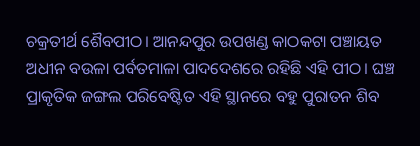ଚକ୍ରତୀର୍ଥ ଶୈବପୀଠ। ଆନନ୍ଦପୁର ଉପଖଣ୍ଡ କାଠକଟା ପଞ୍ଚାୟତ ଅଧୀନ ବଉଳା ପର୍ବତମାଳା ପାଦଦେଶରେ ରହିଛି ଏହି ପୀଠ। ଘଞ୍ଚ ପ୍ରାକୃତିକ ଜଙ୍ଗଲ ପରିବେଷ୍ଟିତ ଏହି ସ୍ଥାନରେ ବହୁ ପୁରାତନ ଶିବ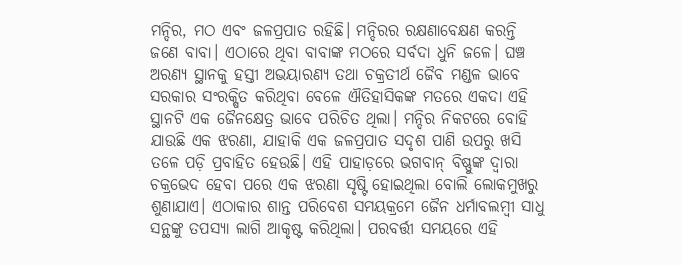ମନ୍ଦିର, ମଠ ଏବଂ ଜଳପ୍ରପାତ ରହିଛି। ମନ୍ଦିରର ରକ୍ଷଣାବେକ୍ଷଣ କରନ୍ତି ଜଣେ ବାବା। ଏଠାରେ ଥିବା ବାବାଙ୍କ ମଠରେ ସର୍ବଦା ଧୁନି ଜଳେ। ଘଞ୍ଚ ଅରଣ୍ୟ ସ୍ଥାନକୁ ହସ୍ତୀ ଅଭୟାରଣ୍ୟ ତଥା ଚକ୍ରତୀର୍ଥ ଜୈବ ମଣ୍ଡଳ ଭାବେ ସରକାର ସଂରକ୍ଷିତ କରିଥିବା ବେଳେ ଐତିହାସିକଙ୍କ ମତରେ ଏକଦା ଏହି ସ୍ଥାନଟି ଏକ ଜୈନକ୍ଷେତ୍ର ଭାବେ ପରିଚିତ ଥିଲା। ମନ୍ଦିର ନିକଟରେ ବୋହି ଯାଉଛି ଏକ ଝରଣା, ଯାହାକି ଏକ ଜଳପ୍ରପାତ ସଦୃଶ ପାଣି ଉପରୁ ଖସି ତଳେ ପଡ଼ି ପ୍ରବାହିତ ହେଉଛି। ଏହି ପାହାଡ଼ରେ ଭଗବାନ୍‌ ବିଷ୍ଣୁଙ୍କ ଦ୍ୱାରା ଚକ୍ରଭେଦ ହେବା ପରେ ଏକ ଝରଣା ସୃଷ୍ଟି ହୋଇଥିଲା ବୋଲି ଲୋକମୁଖରୁ ଶୁଣାଯାଏ। ଏଠାକାର ଶାନ୍ତ ପରିବେଶ ସମୟକ୍ରମେ ଜୈନ ଧର୍ମାବଲମ୍ବୀ ସାଧୁ ସନ୍ଥଙ୍କୁ ତପସ୍ୟା ଲାଗି ଆକୃଷ୍ଟ କରିଥିଲା। ପରବର୍ତ୍ତୀ ସମୟରେ ଏହି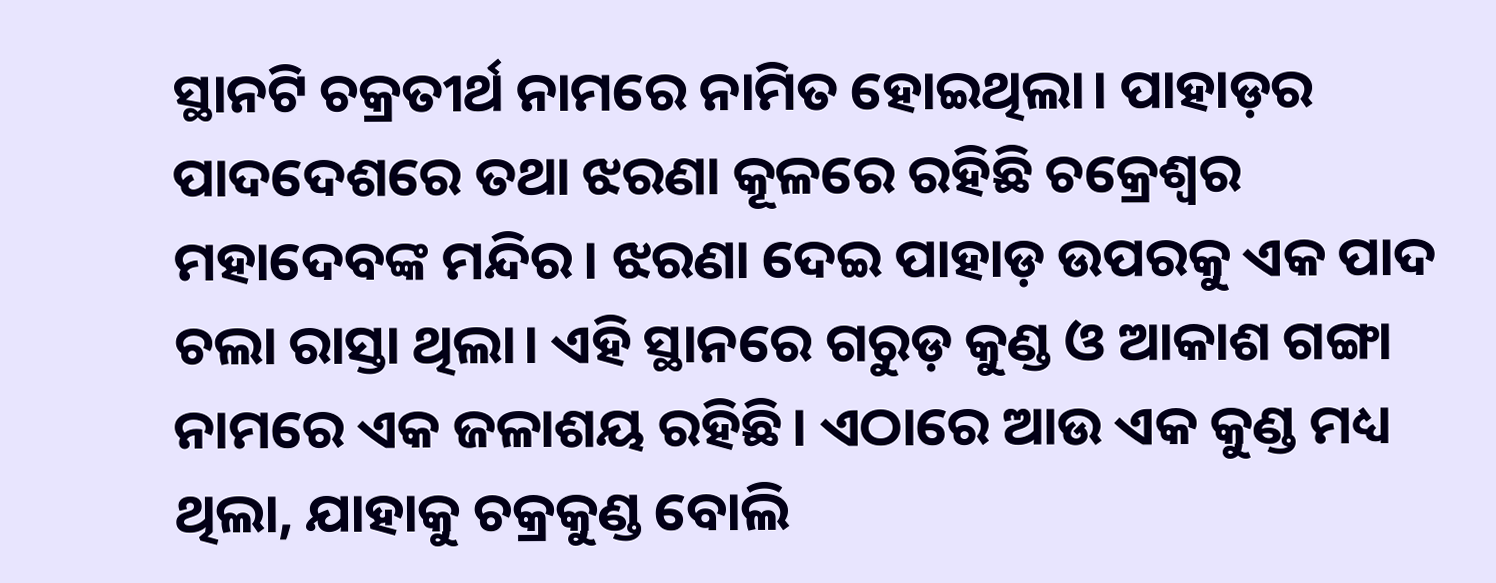ସ୍ଥାନଟି ଚକ୍ରତୀର୍ଥ ନାମରେ ନାମିତ ହୋଇଥିଲା। ପାହାଡ଼ର ପାଦଦେଶରେ ତଥା ଝରଣା କୂଳରେ ରହିଛି ଚକ୍ରେଶ୍ୱର ମହାଦେବଙ୍କ ମନ୍ଦିର। ଝରଣା ଦେଇ ପାହାଡ଼ ଉପରକୁ ଏକ ପାଦ ଚଲା ରାସ୍ତା ଥିଲା। ଏହି ସ୍ଥାନରେ ଗରୁଡ଼ କୁଣ୍ଡ ଓ ଆକାଶ ଗଙ୍ଗା ନାମରେ ଏକ ଜଳାଶୟ ରହିଛି। ଏଠାରେ ଆଉ ଏକ କୁଣ୍ଡ ମଧ୍ୟ ଥିଲା, ଯାହାକୁ ଚକ୍ରକୁଣ୍ଡ ବୋଲି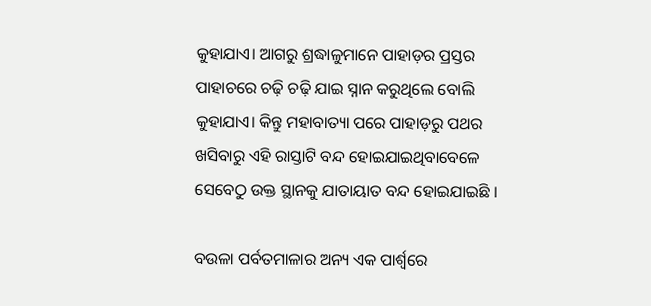କୁହାଯାଏ। ଆଗରୁ ଶ୍ରଦ୍ଧାଳୁମାନେ ପାହାଡ଼ର ପ୍ରସ୍ତର ପାହାଚରେ ଚଢ଼ି ଚଢ଼ି ଯାଇ ସ୍ନାନ କରୁଥିଲେ ବୋଲି କୁହାଯାଏ। କିନ୍ତୁ ମହାବାତ୍ୟା ପରେ ପାହାଡ଼ରୁ ପଥର ଖସିବାରୁ ଏହି ରାସ୍ତାଟି ବନ୍ଦ ହୋଇଯାଇଥିବାବେଳେ ସେବେଠୁ ଉକ୍ତ ସ୍ଥାନକୁ ଯାତାୟାତ ବନ୍ଦ ହୋଇଯାଇଛି ।

ବଉଳା ପର୍ବତମାଳାର ଅନ୍ୟ ଏକ ପାର୍ଶ୍ୱରେ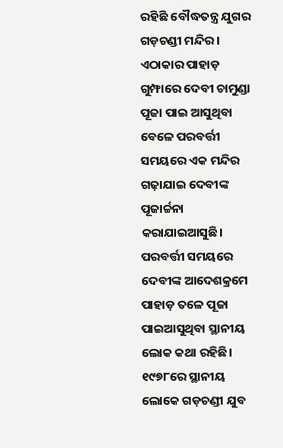ରହିଛି ବୌଦ୍ଧତନ୍ତ୍ର ଯୁଗର ଗଡ଼ଚଣ୍ଡୀ ମନ୍ଦିର। ଏଠାକାର ପାହାଡ଼ ଗୁମ୍ଫାରେ ଦେବୀ ଚାମୁଣ୍ଡା ପୂଜା ପାଇ ଆସୁଥିବା ବେଳେ ପରବର୍ତ୍ତୀ ସମୟରେ ଏକ ମନ୍ଦିର ଗଢ଼ାଯାଇ ଦେବୀଙ୍କ ପୂଜାର୍ଚ୍ଚନା କରାଯାଇଆସୁଛି। ପରବର୍ତ୍ତୀ ସମୟରେ ଦେବୀଙ୍କ ଆଦେଶକ୍ରମେ ପାହାଡ଼ ତଳେ ପୂଜା ପାଇଆସୁଥିବା ସ୍ଥାନୀୟ ଲୋକ କଥା ରହିଛି। ୧୯୭୮ରେ ସ୍ଥାନୀୟ ଲୋକେ ଗଡ଼ଚଣ୍ଡୀ ଯୁବ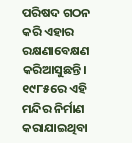ପରିଷଦ ଗଠନ କରି ଏହାର ରକ୍ଷଣାବେକ୍ଷଣ କରିଆସୁଛନ୍ତି। ୧୯୮୫ରେ ଏହି ମନ୍ଦିର ନିର୍ମାଣ କରାଯାଇଥିବା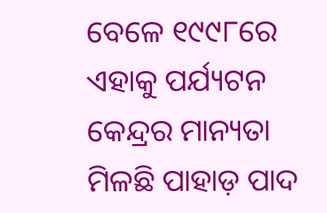ବେଳେ ୧୯୯୮ରେ ଏହାକୁ ପର୍ଯ୍ୟଟନ କେନ୍ଦ୍ରର ମାନ୍ୟତା ମିଳଛି ପାହାଡ଼ ପାଦ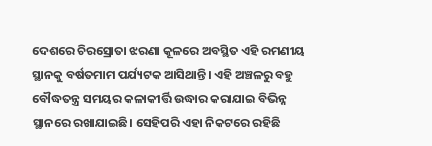ଦେଶରେ ଚିରସ୍ରୋତା ଝରଣା କୂଳରେ ଅବସ୍ଥିତ ଏହି ରମଣୀୟ ସ୍ଥାନକୁ ବର୍ଷତମାମ ପର୍ଯ୍ୟଟକ ଆସିଥାନ୍ତି। ଏହି ଅଞ୍ଚଳରୁ ବହୁ ବୌଦ୍ଧତନ୍ତ୍ର ସମୟର କଳାକୀର୍ତ୍ତି ଉଦ୍ଧାର କରାଯାଇ ବିଭିନ୍ନ ସ୍ଥାନରେ ରଖାଯାଇଛି। ସେହିପରି ଏହା ନିକଟରେ ରହିଛି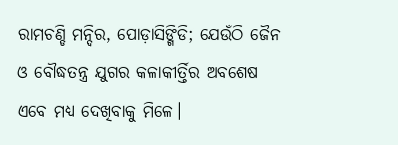ରାମଚଣ୍ଡି ମନ୍ଦିର, ପୋଡ଼ାସିଙ୍ଗିଡି; ଯେଉଁଠି ଜୈନ ଓ ବୌଦ୍ଧତନ୍ତ୍ର ଯୁଗର କଳାକୀର୍ତ୍ତିର ଅବଶେଷ ଏବେ ମଧ୍ୟ ଦେଖିବାକୁ ମିଳେ।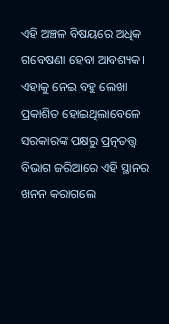ଏହି ଅଞ୍ଚଳ ବିଷୟରେ ଅଧିକ ଗବେଷଣା ହେବା ଆବଶ୍ୟକ। ଏହାକୁ ନେଇ ବହୁ ଲେଖା ପ୍ରକାଶିତ ହୋଇଥିଲାବେଳେ ସରକାରଙ୍କ ପକ୍ଷରୁ ପ୍ରତ୍ନତତ୍ତ୍ୱ ବିଭାଗ ଜରିଆରେ ଏହି ସ୍ଥାନର ଖନନ କରାଗଲେ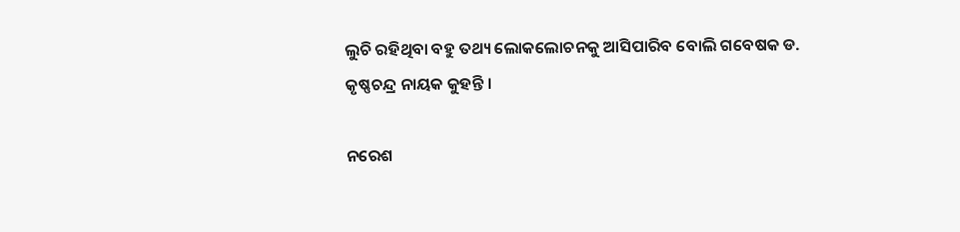ଲୁଚି ରହିଥିବା ବହୁ ତଥ୍ୟ ଲୋକଲୋଚନକୁ ଆସିପାରିବ ବୋଲି ଗବେଷକ ଡ. କୃଷ୍ଣଚନ୍ଦ୍ର ନାୟକ କୁହନ୍ତି ।

ନରେଶ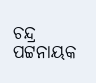ଚନ୍ଦ୍ର ପଟ୍ଟନାୟକ